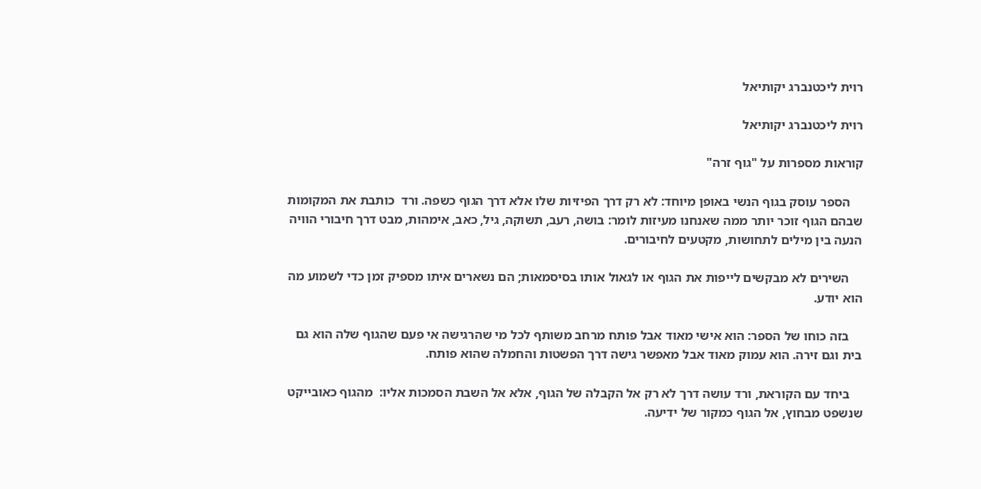רוית ליכטנברג יקותיאל

רוית ליכטנברג יקותיאל

קוראות מספרות על "גוף זרה"

    הספר עוסק בגוף הנשי באופן מיוחד: לא רק דרך הפיזיות שלו אלא דרך הגוף כשפה. ורד  כותבת את המקומות שבהם הגוף זוכר יותר ממה שאנחנו מעיזות לומר: בושה, רעב, תשוקה, גיל, כאב, אימהות, מבט דרך חיבורי הוויה הנעה בין מילים לתחושות, מקטעים לחיבורים.

    השירים לא מבקשים לייפות את הגוף או לגאול אותו בסיסמאות; הם נשארים איתו מספיק זמן כדי לשמוע מה הוא יודע.

    בזה כוחו של הספר: הוא אישי מאוד אבל פותח מרחב משותף לכל מי שהרגישה אי פעם שהגוף שלה הוא גם בית וגם זירה. הוא עמוק מאוד אבל מאפשר גישה דרך הפשטות והחמלה שהוא פותח.

    ביחד עם הקוראת, ורד עושה דרך לא רק אל הקבלה של הגוף, אלא אל השבת הסמכות אליו:  מהגוף כאובייקט שנשפט מבחוץ, אל הגוף כמקור של ידיעה.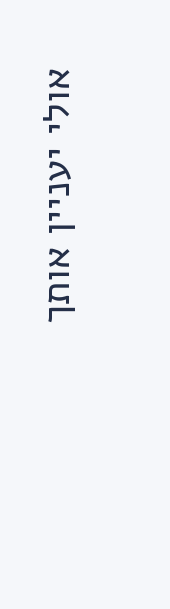אולי יעניין אותך